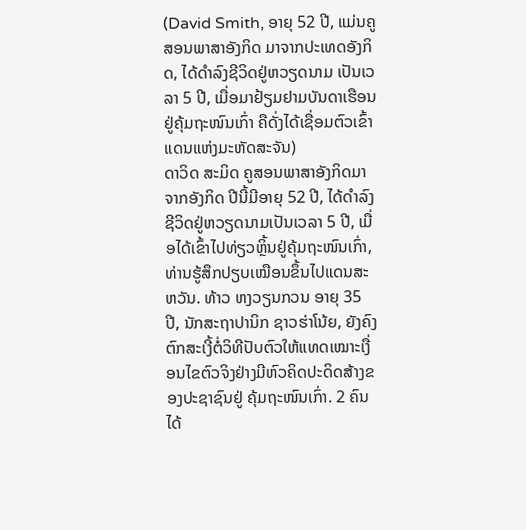(David Smith, ອາຍຸ 52 ປີ, ແມ່ນຄູສອນພາສາອັງກິດ ມາຈາກປະເທດອັງກິດ, ໄດ້ດຳລົງຊີວິດຢູ່ຫວຽດນາມ ເປັນເວລາ 5 ປີ, ເມື່ອມາຢ້ຽມຢາມບັນດາເຮືອນຢູ່ຄຸ້ມຖະໜົນເກົ່າ ຄືດັ່ງໄດ້ເຊື່ອມຕົວເຂົ້າແດນແຫ່ງມະຫັດສະຈັນ)
ດາວິດ ສະມິດ ຄູສອນພາສາອັງກິດມາຈາກອັງກິດ ປີນີ້ມີອາຍຸ 52 ປີ, ໄດ້ດຳລົງຊີວິດຢູ່ຫວຽດນາມເປັນເວລາ 5 ປີ, ເມື່ອໄດ້ເຂົ້າໄປທ່ຽວຫຼິ້ນຢູ່ຄຸ້ມຖະໜົນເກົ່າ, ທ່ານຮູ້ສຶກປຽບເໝືອນຂຶ້ນໄປແດນສະຫວັນ. ທ້າວ ຫງວຽນກວນ ອາຍຸ 35 ປີ, ນັກສະຖາປານິກ ຊາວຮ່າໂນ້ຍ, ຍັງຄົງຕົກສະເງີ້ຕໍ່ວິທີປັບຕົວໃຫ້ແທດເໝາະເງື່ອນໄຂຕົວຈິງຢ່າງມີຫົວຄິດປະດິດສ້າງຂອງປະຊາຊົນຢູ່ ຄຸ້ມຖະໜົນເກົ່າ. 2 ຄົນໄດ້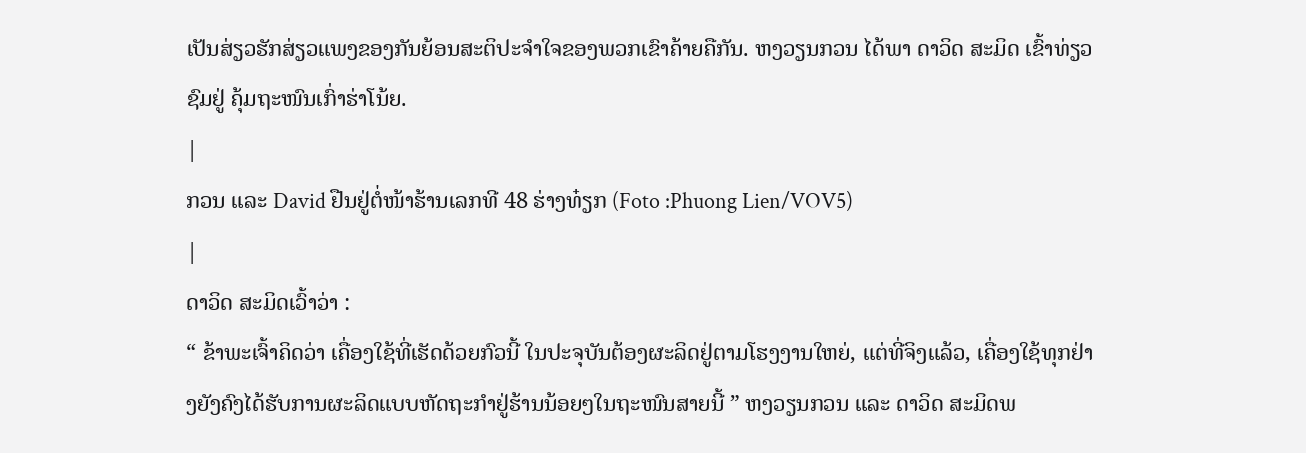ເປັນສ່ຽວຮັກສ່ຽວແພງຂອງກັນຍ້ອນສະຕິປະຈຳໃຈຂອງພວກເຂົາຄ້າຍຄືກັນ. ຫງວຽນກວນ ໄດ້ພາ ດາວິດ ສະມິດ ເຂົ້າທ່ຽວຊົມຢູ່ ຄຸ້ມຖະໜົນເກົ່າຮ່າໂນ້ຍ.
|
ກວນ ແລະ David ຢືນຢູ່ຕໍ່ໜ້າຮ້ານເລກທີ 48 ຮ່າງທ໋ຽກ (Foto :Phuong Lien/VOV5)
|
ດາວິດ ສະມິດເວົ້າວ່າ :
“ ຂ້າພະເຈົ້າຄິດວ່າ ເຄື່ອງໃຊ້ທີ່ເຮັດດ້ວຍກົວນີ້ ໃນປະຈຸບັນຕ້ອງຜະລິດຢູ່ຕາມໂຮງງານໃຫຍ່, ແຕ່ທີ່ຈິງແລ້ວ, ເຄື່ອງໃຊ້ທຸກຢ່າງຍັງຄົງໄດ້ຮັບການຜະລິດແບບຫັດຖະກຳຢູ່ຮ້ານນ້ອຍໆໃນຖະໜົນສາຍນີ້ ” ຫງວຽນກວນ ແລະ ດາວິດ ສະມິດພ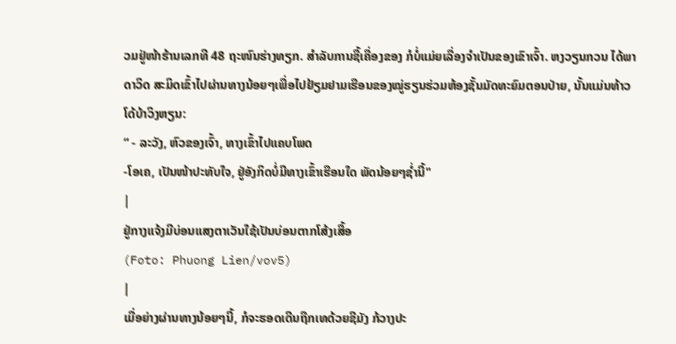ວມຢູ່ໜ້າຮ້ານເລກທີ 48 ຖະໜົນຮ່າງທຽກ. ສຳລັບການຊື້ເຄື່ອງຂອງ ກໍບໍ່ແມ່ຍເລື່ອງຈຳເປັນຂອງເຂົາເຈົ້າ. ຫງວຽນກວນ ໄດ້ພາ ດາວິດ ສະມິດເຂົ້າໄປຜ່ານທາງນ້ອຍໆເພື່ອໄປຢ້ຽມຢາມເຮືອນຂອງໝູ່ຮຽນຮ່ວມຫ້ອງຊັ້ນມັດທະຍົມຕອນປ່າຍ, ນັ້ນແມ່ນທ້າວ ໂດ້ບ້າວິງຫຽນ:
“ - ລະວັງ, ຫົວຂອງເຈົ້າ, ທາງເຂົ້າໄປແຄບໂພດ
-ໂອເຄ, ເປັນໜ້າປະທັບໃຈ, ຢູ່ອັງກິດບໍ່ມີທາງເຂົ້າເຮືອນໃດ ພັດນ້ອຍໆຊ່ຳນີ້"
|
ຢູ່ກາງແຈ້ງມີບ່ອນແສງຕາເວັນໃຊ້ເປັນບ່ອນຕາກໂສ້ງເສື້ອ
(Foto: Phuong Lien/vov5)
|
ເມື່ອຍ່າງຜ່ານທາງນ້ອຍໆນີ້, ກໍຈະຮອດເດີນຖືກເທດ້ວຍຊີມັງ ກ້ວາງປະ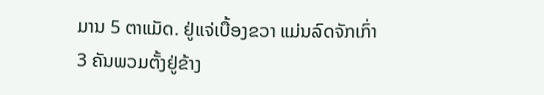ມານ 5 ຕາແມັດ. ຢູ່ແຈ່ເບື້ອງຂວາ ແມ່ນລົດຈັກເກົ່າ 3 ຄັນພວມຕັ້ງຢູ່ຂ້າງ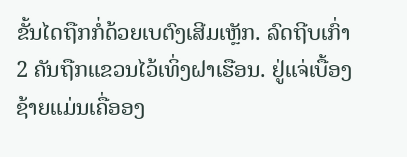ຂັ້ນໄດຖືກກໍ່ດ້ວຍເບຕົງເສີມເຫຼັກ. ລົດຖີບເກົ່າ 2 ຄັນຖືກແຂວນໄວ້ເທິ່ງຝາເຮືອນ. ຢູ່ແຈ່ເບື້ອງຊ້າຍແມ່ນເຄື່ອອງ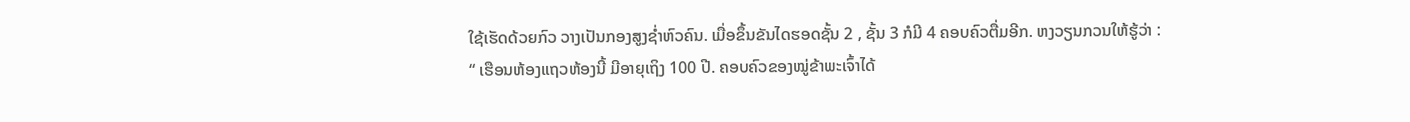ໃຊ້ເຮັດດ້ວຍກົວ ວາງເປັນກອງສູງຊ່ຳຫົວຄົນ. ເມື່ອຂຶ້ນຂັນໄດຮອດຊັ້ນ 2 , ຊັ້ນ 3 ກໍມີ 4 ຄອບຄົວຕື່ມອີກ. ຫງວຽນກວນໃຫ້ຮູ້ວ່າ :
“ ເຮືອນຫ້ອງແຖວຫ້ອງນີ້ ມີອາຍຸເຖິງ 100 ປີ. ຄອບຄົວຂອງໝູ່ຂ້າພະເຈົ້າໄດ້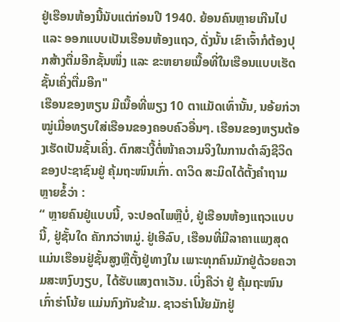ຢູ່ເຮືອນຫ້ອງນີ້ນັບແຕ່ກ່ອນປີ 1940. ຍ້ອນຄົນຫຼາຍເກີນໄປ ແລະ ອອກແບບເປັນເຮືອນຫ້ອງແຖວ, ດັ່ງນັ້ນ ເຂົາເຈົ້າກໍຕ້ອງປຸກສ້າງຕື່ມອີກຊັ້ນໜຶ່ງ ແລະ ຂະຫຍາຍເນື້ອທີ່ໃນເຮືອນແບບເຮັດຊັ້ນເຄິ່ງຕື່ມອີກ"
ເຮືອນຂອງຫຽນ ມີເນື້ອທີ່ພຽງ 10 ຕາແມັດເທົ່ານັ້ນ, ນອ້ຍກ່ວາໝູ່ເມື່ອທຽບໃສ່ເຮືອນຂອງຄອບຄົວອື່ນໆ. ເຮືອນຂອງຫຽນຕ້ອງເຮັດເປັນຊັ້ນເຄິ່ງ. ຕົກສະເງີ້ຕໍ່ໜ້າຄວາມຈິງໃນການດຳລົງຊີວິດຂອງປະຊາຊົນຢູ່ ຄຸ້ມຖະໜົນເກົ່າ. ດາວິດ ສະມິດໄດ້ຕັ້ງຄຳຖາມຫຼາຍຂໍ້ວ່າ :
“ ຫຼາຍຄົນຢູ່ແບບນີ້, ຈະປອດໄພຫຼືບໍ່, ຢູ່ເຮືອນຫ້ອງແຖວແບບນີ້, ຢູ່ຊັ້ນໃດ ຄັກກວ່າຫມູ່. ຢູ່ເອີລົບ, ເຮືອນທີ່ມີລາຄາແພງສຸດ ແມ່ນເຮືອນຢູ່ຊັ້ນສູງຫຼືຕັ້ງຢູ່ທາງໃນ ເພາະທຸກຄົນມັກຢູ່ດ້ວຍຄວາມສະຫງົບງຽບ, ໄດ້ຮັບແສງຕາເວັນ. ເບິ່ງຄືວ່າ ຢູ່ ຄຸ້ມຖະໜົນເກົ່າຮ່າໂນ້ຍ ແມ່ນກົງກັນຂ້າມ. ຊາວຮ່າໂນ້ຍມັກຢູ່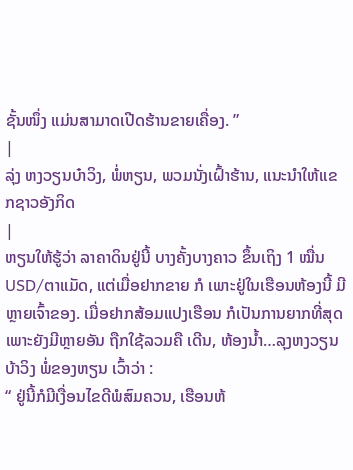ຊັ້ນໜຶ່ງ ແມ່ນສາມາດເປີດຮ້ານຂາຍເຄື່ອງ. ”
|
ລຸ່ງ ຫງວຽນບ໋າວິງ, ພໍ່ຫຽນ, ພວມນັ່ງເຝົ້າຮ້ານ, ແນະນຳໃຫ້ແຂກຊາວອັງກິດ
|
ຫຽນໃຫ້ຮູ້ວ່າ ລາຄາດິນຢູ່ນີ້ ບາງຄັ້ງບາງຄາວ ຂຶ້ນເຖິງ 1 ໝື່ນ USD/ຕາແມັດ, ແຕ່ເມື່ອຢາກຂາຍ ກໍ ເພາະຢູ່ໃນເຮືອນຫ້ອງນີ້ ມີຫຼາຍເຈົ້າຂອງ. ເມື່ອຢາກສ້ອມແປງເຮືອນ ກໍເປັນການຍາກທີ່ສຸດ ເພາະຍັງມີຫຼາຍອັນ ຖືກໃຊ້ລວມຄື ເດີນ, ຫ້ອງນ້ຳ…ລຸງຫງວຽນບ້າວິງ ພໍ່ຂອງຫຽນ ເວົ້າວ່າ :
“ ຢູ່ນີ້ກໍມີເງື່ອນໄຂດີພໍສົມຄວນ, ເຮືອນຫ້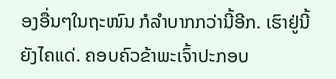ອງອື່ນໆໃນຖະໜົນ ກໍລຳບາກກວ່ານີ້ອີກ. ເຮົາຢູ່ນີ້ຍັງໄຄແດ່. ຄອບຄົວຂ້າພະເຈົ້າປະກອບ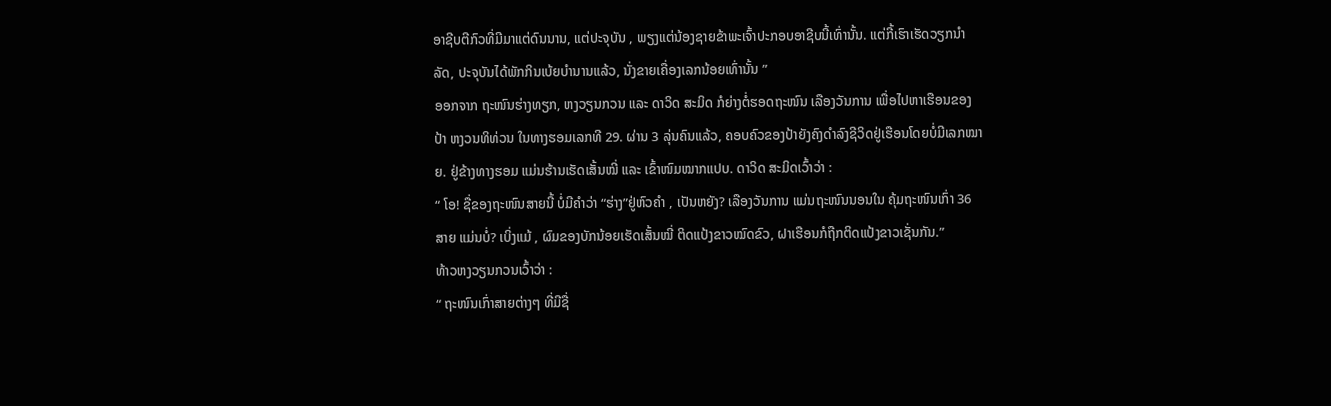ອາຊີບຕີກົວທີ່ມີມາແຕ່ດົນນານ, ແຕ່ປະຈຸບັນ , ພຽງແຕ່ນ້ອງຊາຍຂ້າພະເຈົ້າປະກອບອາຊີບນີ້ເທົ່ານັ້ນ. ແຕ່ກີ້ເຮົາເຮັດວຽກນຳລັດ, ປະຈຸບັນໄດ້ພັກກິນເບ້ຍບຳນານແລ້ວ, ນັ່ງຂາຍເຄື່ອງເລກນ້ອຍເທົ່ານັ້ນ ”
ອອກຈາກ ຖະໜົນຮ່າງທຽກ, ຫງວຽນກວນ ແລະ ດາວິດ ສະມິດ ກໍຍ່າງຕໍ່ຮອດຖະໜົນ ເລືອງວັນການ ເພື່ອໄປຫາເຮືອນຂອງປ້າ ຫງວນທິທ່ວນ ໃນທາງຮອມເລກທີ 29. ຜ່ານ 3 ລຸ່ນຄົນແລ້ວ, ຄອບຄົວຂອງປ້າຍັງຄົງດຳລົງຊີວິດຢູ່ເຮືອນໂດຍບໍ່ມີເລກໝາຍ. ຢູ່ຂ້າງທາງຮອມ ແມ່ນຮ້ານເຮັດເສັ້ນໝີ່ ແລະ ເຂົ້າໜົມໝາກແປບ. ດາວິດ ສະມິດເວົ້າວ່າ :
“ ໂອ! ຊື່ຂອງຖະໜົນສາຍນີ້ ບໍ່ມີຄຳວ່າ “ຮ່າງ”ຢູ່ຫົວຄຳ , ເປັນຫຍັງ? ເລືອງວັນການ ແມ່ນຖະໜົນນອນໃນ ຄຸ້ມຖະໜົນເກົ່າ 36 ສາຍ ແມ່ນບໍ່? ເບິ່ງແມ້ , ຜົມຂອງບັກນ້ອຍເຮັດເສັ້ນໝີ່ ຕິດແປ້ງຂາວໝົດຂົວ, ຝາເຮືອນກໍຖືກຕິດແປ້ງຂາວເຊັ່ນກັນ.”
ທ້າວຫງວຽນກວນເວົ້າວ່າ :
“ ຖະໜົນເກົ່າສາຍຕ່າງໆ ທີ່ມີຊື່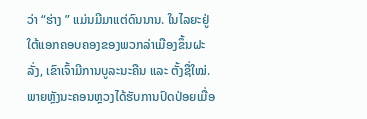ວ່າ “ຮ່າງ ” ແມ່ນມີມາແຕ່ດົນນານ. ໃນໄລຍະຢູ່ໃຕ້ແອກຄອບຄອງຂອງພວກລ່າເມືອງຂຶ້ນຝະລັ່ງ, ເຂົາເຈົ້າມີການບູລະນະຄືນ ແລະ ຕັ້ງຊື່ໃໝ່. ພາຍຫຼັງນະຄອນຫຼວງໄດ້ຮັບການປົດປ່ອຍເມື່ອ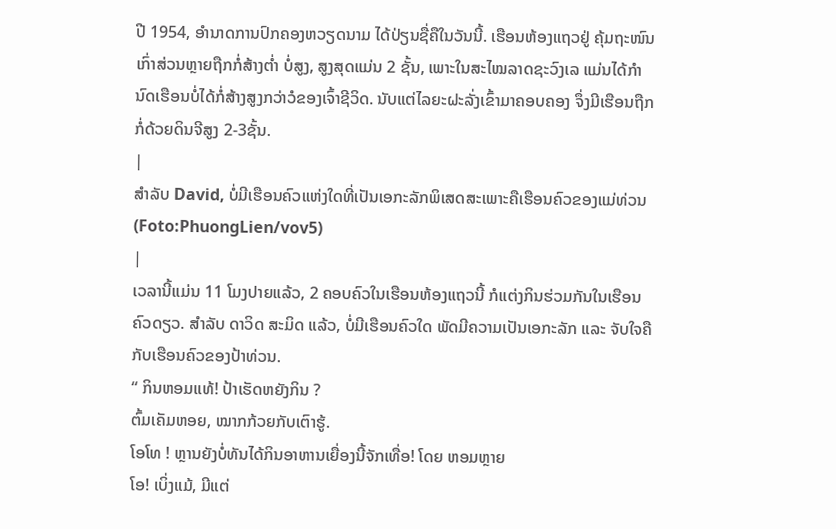ປີ 1954, ອຳນາດການປົກຄອງຫວຽດນາມ ໄດ້ປ່ຽນຊື່ຄືໃນວັນນີ້. ເຮືອນຫ້ອງແຖວຢູ່ ຄຸ້ມຖະໜົນເກົ່າສ່ວນຫຼາຍຖືກກໍ່ສ້າງຕ່ຳ ບໍ່ສູງ, ສູງສຸດແມ່ນ 2 ຊັ້ນ, ເພາະໃນສະໄໝລາດຊະວົງເລ ແມ່ນໄດ້ກຳນົດເຮືອນບໍ່ໄດ້ກໍ່ສ້າງສູງກວ່າວໍຂອງເຈົ້າຊີວິດ. ນັບແຕ່ໄລຍະຝະລັ່ງເຂົ້າມາຄອບຄອງ ຈຶ່ງມີເຮືອນຖືກກໍ່ດ້ວຍດິນຈີສູງ 2-3ຊັ້ນ.
|
ສຳລັບ David, ບໍ່ມີເຮືອນຄົວແຫ່ງໃດທີ່ເປັນເອກະລັກພິເສດສະເພາະຄືເຮືອນຄົວຂອງແມ່ທ່ວນ
(Foto:PhuongLien/vov5)
|
ເວລານີ້ແມ່ນ 11 ໂມງປາຍແລ້ວ, 2 ຄອບຄົວໃນເຮືອນຫ້ອງແຖວນີ້ ກໍແຕ່ງກິນຮ່ວມກັນໃນເຮືອນຄົວດຽວ. ສຳລັບ ດາວິດ ສະມິດ ແລ້ວ, ບໍ່ມີເຮືອນຄົວໃດ ພັດມີຄວາມເປັນເອກະລັກ ແລະ ຈັບໃຈຄືກັບເຮືອນຄົວຂອງປ້າທ່ວນ.
“ ກິນຫອມແທ້! ປ້າເຮັດຫຍັງກິນ ?
ຕົ້ມເຄັມຫອຍ, ໝາກກ້ວຍກັບເຕົາຮູ້.
ໂອໂທ ! ຫຼານຍັງບໍ່ທັນໄດ້ກິນອາຫານເຍື່ອງນີ້ຈັກເທື່ອ! ໂດຍ ຫອມຫຼາຍ
ໂອ! ເບິ່ງແມ້, ມີແຕ່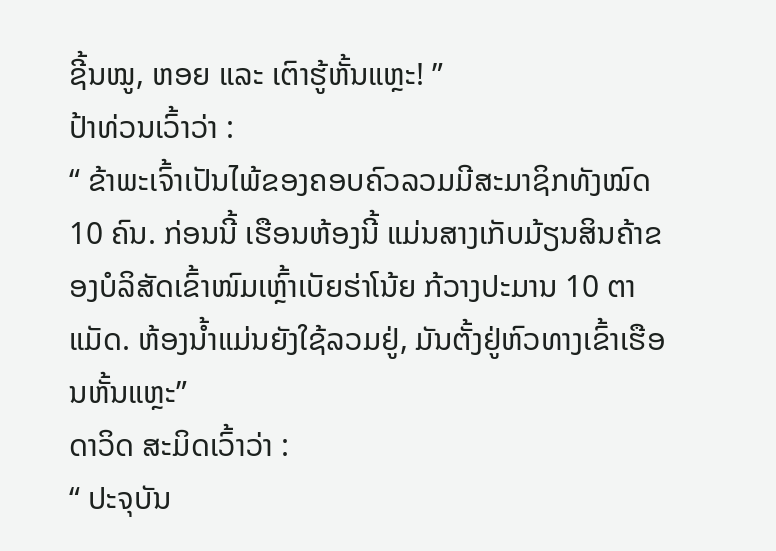ຊີ້ນໝູ, ຫອຍ ແລະ ເຕົາຮູ້ຫັ້ນແຫຼະ! ”
ປ້າທ່ວນເວົ້າວ່າ :
“ ຂ້າພະເຈົ້າເປັນໄພ້ຂອງຄອບຄົວລວມມີສະມາຊິກທັງໝົດ 10 ຄົນ. ກ່ອນນີ້ ເຮືອນຫ້ອງນີ້ ແມ່ນສາງເກັບມ້ຽນສິນຄ້າຂອງບໍລິສັດເຂົ້າໜົມເຫຼົ້າເບັຍຮ່າໂນ້ຍ ກ້ວາງປະມານ 10 ຕາແມັດ. ຫ້ອງນ້ຳແມ່ນຍັງໃຊ້ລວມຢູ່, ມັນຕັ້ງຢູ່ຫົວທາງເຂົ້າເຮືອນຫັ້ນແຫຼະ”
ດາວິດ ສະມິດເວົ້າວ່າ :
“ ປະຈຸບັນ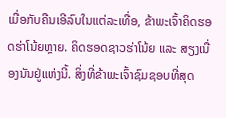ເມື່ອກັບຄືນເອີລົບໃນແຕ່ລະເທື່ອ, ຂ້າພະເຈົ້າຄິດຮອດຮ່າໂນ້ຍຫຼາຍ. ຄິດຮອດຊາວຮ່າໂນ້ຍ ແລະ ສຽງເນື່ອງນັນຢູ່ແຫ່ງນີ້. ສິ່ງທີ່ຂ້າພະເຈົ້າຊົມຊອບທີ່ສຸດ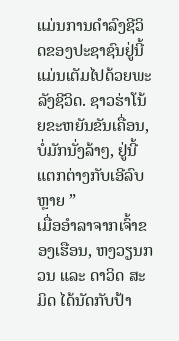ແມ່ນການດຳລົງຊີວິດຂອງປະຊາຊົນຢູ່ນີ້ ແມ່ນເຕັມໄປດ້ວຍພະລັງຊີວິດ. ຊາວຮ່າໂນ້ຍຂະຫຍັນຂັນເຄື່ອນ, ບໍ່ມັກນັ່ງລ້າໆ, ຢູ່ນີ້ແຕກຕ່າງກັບເອີລົບຫຼາຍ ”
ເມື່ອອຳລາຈາກເຈົ້າຂອງເຮືອນ, ຫງວຽນກວນ ແລະ ດາວິດ ສະມິດ ໄດ້ນັດກັບປ້າ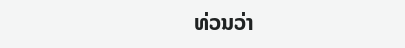ທ່ວນວ່າ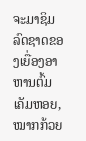ຈະມາຊິມລົດຊາດຂອງເຍື່ອງອາຫານຕົ້ມເຄັມຫອຍ, ໝາກກ້ວຍ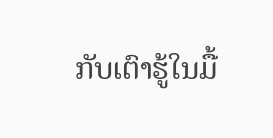ກັບເຕົາຮູ້ໃນມື້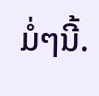ມໍ່ໆນີ້.